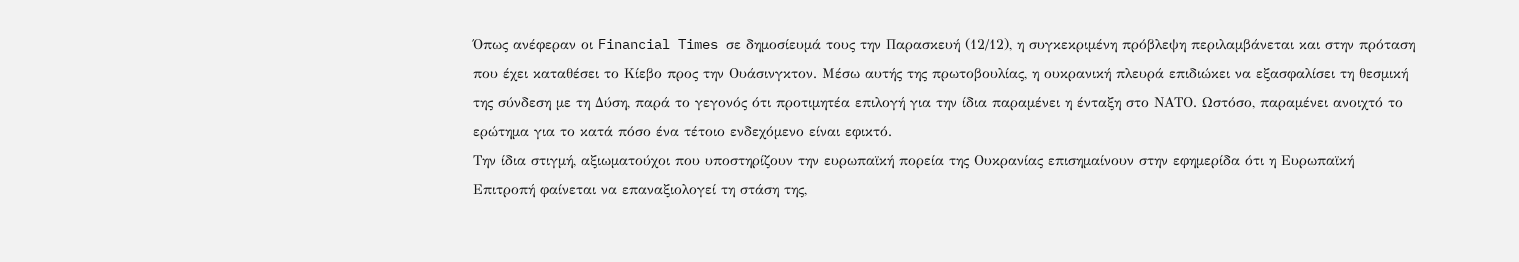Όπως ανέφεραν οι Financial Times σε δημοσίευμά τους την Παρασκευή (12/12), η συγκεκριμένη πρόβλεψη περιλαμβάνεται και στην πρόταση που έχει καταθέσει το Κίεβο προς την Ουάσινγκτον. Μέσω αυτής της πρωτοβουλίας, η ουκρανική πλευρά επιδιώκει να εξασφαλίσει τη θεσμική της σύνδεση με τη Δύση, παρά το γεγονός ότι προτιμητέα επιλογή για την ίδια παραμένει η ένταξη στο ΝΑΤΟ. Ωστόσο, παραμένει ανοιχτό το ερώτημα για το κατά πόσο ένα τέτοιο ενδεχόμενο είναι εφικτό.
Την ίδια στιγμή, αξιωματούχοι που υποστηρίζουν την ευρωπαϊκή πορεία της Ουκρανίας επισημαίνουν στην εφημερίδα ότι η Ευρωπαϊκή Επιτροπή φαίνεται να επαναξιολογεί τη στάση της,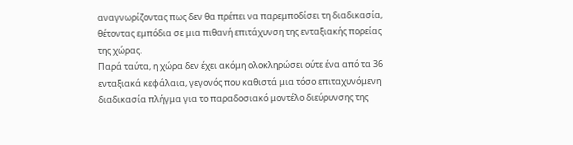αναγνωρίζοντας πως δεν θα πρέπει να παρεμποδίσει τη διαδικασία, θέτοντας εμπόδια σε μια πιθανή επιτάχυνση της ενταξιακής πορείας της χώρας.
Παρά ταύτα, η χώρα δεν έχει ακόμη ολοκληρώσει ούτε ένα από τα 36 ενταξιακά κεφάλαια, γεγονός που καθιστά μια τόσο επιταχυνόμενη διαδικασία πλήγμα για το παραδοσιακό μοντέλο διεύρυνσης της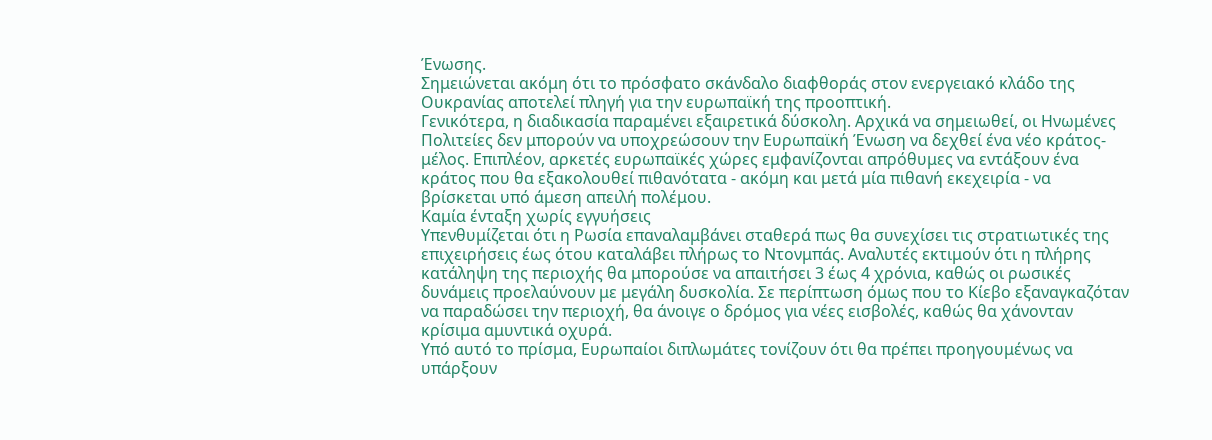Ένωσης.
Σημειώνεται ακόμη ότι το πρόσφατο σκάνδαλο διαφθοράς στον ενεργειακό κλάδο της Ουκρανίας αποτελεί πληγή για την ευρωπαϊκή της προοπτική.
Γενικότερα, η διαδικασία παραμένει εξαιρετικά δύσκολη. Αρχικά να σημειωθεί, οι Ηνωμένες Πολιτείες δεν μπορούν να υποχρεώσουν την Ευρωπαϊκή Ένωση να δεχθεί ένα νέο κράτος-μέλος. Επιπλέον, αρκετές ευρωπαϊκές χώρες εμφανίζονται απρόθυμες να εντάξουν ένα κράτος που θα εξακολουθεί πιθανότατα - ακόμη και μετά μία πιθανή εκεχειρία - να βρίσκεται υπό άμεση απειλή πολέμου.
Καμία ένταξη χωρίς εγγυήσεις
Υπενθυμίζεται ότι η Ρωσία επαναλαμβάνει σταθερά πως θα συνεχίσει τις στρατιωτικές της επιχειρήσεις έως ότου καταλάβει πλήρως το Ντονμπάς. Αναλυτές εκτιμούν ότι η πλήρης κατάληψη της περιοχής θα μπορούσε να απαιτήσει 3 έως 4 χρόνια, καθώς οι ρωσικές δυνάμεις προελαύνουν με μεγάλη δυσκολία. Σε περίπτωση όμως που το Κίεβο εξαναγκαζόταν να παραδώσει την περιοχή, θα άνοιγε ο δρόμος για νέες εισβολές, καθώς θα χάνονταν κρίσιμα αμυντικά οχυρά.
Υπό αυτό το πρίσμα, Ευρωπαίοι διπλωμάτες τονίζουν ότι θα πρέπει προηγουμένως να υπάρξουν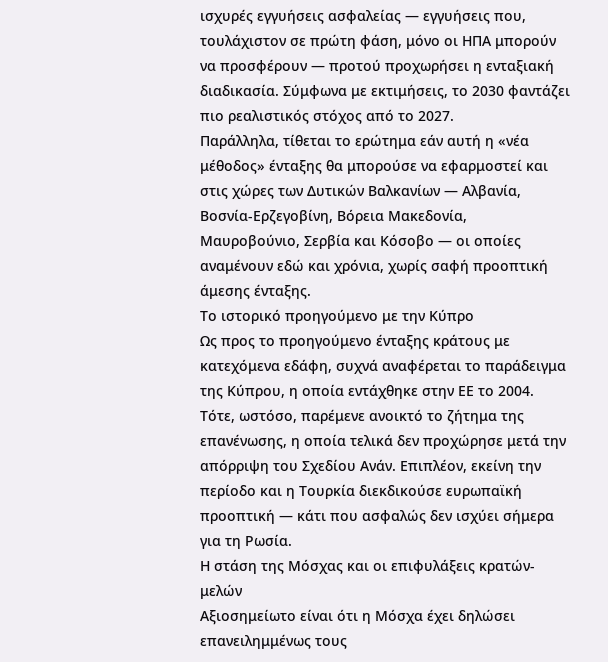ισχυρές εγγυήσεις ασφαλείας — εγγυήσεις που, τουλάχιστον σε πρώτη φάση, μόνο οι ΗΠΑ μπορούν να προσφέρουν — προτού προχωρήσει η ενταξιακή διαδικασία. Σύμφωνα με εκτιμήσεις, το 2030 φαντάζει πιο ρεαλιστικός στόχος από το 2027.
Παράλληλα, τίθεται το ερώτημα εάν αυτή η «νέα μέθοδος» ένταξης θα μπορούσε να εφαρμοστεί και στις χώρες των Δυτικών Βαλκανίων — Αλβανία, Βοσνία-Ερζεγοβίνη, Βόρεια Μακεδονία, Μαυροβούνιο, Σερβία και Κόσοβο — οι οποίες αναμένουν εδώ και χρόνια, χωρίς σαφή προοπτική άμεσης ένταξης.
Το ιστορικό προηγούμενο με την Κύπρο
Ως προς το προηγούμενο ένταξης κράτους με κατεχόμενα εδάφη, συχνά αναφέρεται το παράδειγμα της Κύπρου, η οποία εντάχθηκε στην ΕΕ το 2004. Τότε, ωστόσο, παρέμενε ανοικτό το ζήτημα της επανένωσης, η οποία τελικά δεν προχώρησε μετά την απόρριψη του Σχεδίου Ανάν. Επιπλέον, εκείνη την περίοδο και η Τουρκία διεκδικούσε ευρωπαϊκή προοπτική — κάτι που ασφαλώς δεν ισχύει σήμερα για τη Ρωσία.
Η στάση της Μόσχας και οι επιφυλάξεις κρατών-μελών
Αξιοσημείωτο είναι ότι η Μόσχα έχει δηλώσει επανειλημμένως τους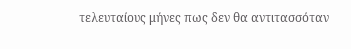τελευταίους μήνες πως δεν θα αντιτασσόταν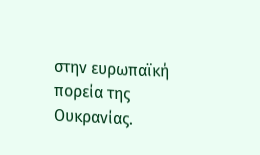στην ευρωπαϊκή πορεία της Ουκρανίας.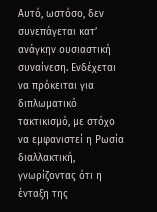Αυτό, ωστόσο, δεν συνεπάγεται κατ’ ανάγκην ουσιαστική συναίνεση. Ενδέχεται να πρόκειται για διπλωματικό τακτικισμό, με στόχο να εμφανιστεί η Ρωσία διαλλακτική, γνωρίζοντας ότι η ένταξη της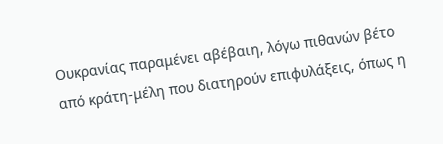Ουκρανίας παραμένει αβέβαιη, λόγω πιθανών βέτο από κράτη-μέλη που διατηρούν επιφυλάξεις, όπως η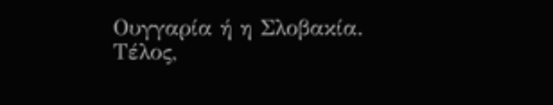Ουγγαρία ή η Σλοβακία.
Τέλος,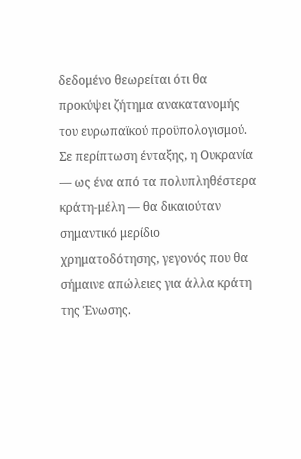δεδομένο θεωρείται ότι θα προκύψει ζήτημα ανακατανομής του ευρωπαϊκού προϋπολογισμού. Σε περίπτωση ένταξης, η Ουκρανία — ως ένα από τα πολυπληθέστερα κράτη-μέλη — θα δικαιούταν σημαντικό μερίδιο χρηματοδότησης, γεγονός που θα σήμαινε απώλειες για άλλα κράτη της Ένωσης.